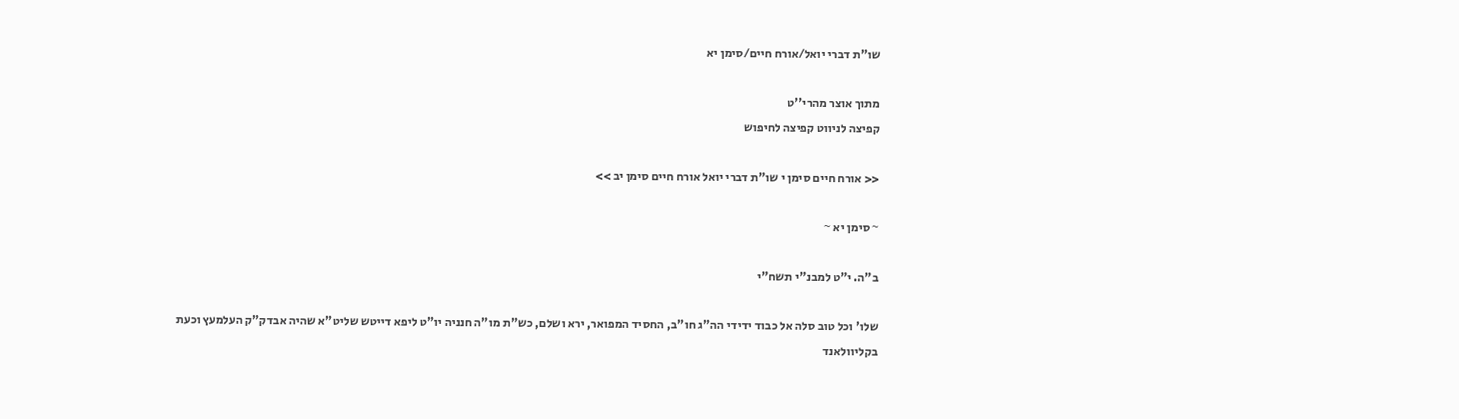שו"ת דברי יואל/אורח חיים/סימן יא

מתוך אוצר מהרי''ט
קפיצה לניווט קפיצה לחיפוש

<< אורח חיים סימן י שו"ת דברי יואל אורח חיים סימן יב >>

~ סימן יא ~

ב"ה. י"ט למבנ"י תשח"י

שלו' וכל טוב סלה אל כבוד ידידי הה"ג חו"ב, החסיד המפואר, ירא ושלם, כש"ת מו"ה חנניה יו"ט ליפא דייטש שליט"א שהיה אבדק"ק העלמעץ וכעת בקליוולאנד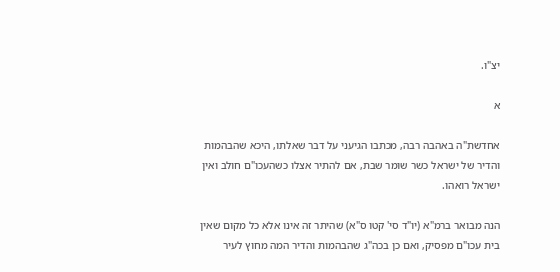יצ"ו.

א

אחדשת"ה באהבה רבה, מכתבו הגיעני על דבר שאלתו, היכא שהבהמות והדיר של ישראל כשר שומר שבת, אם להתיר אצלו כשהעכו"ם חולב ואין ישראל רואהו.

הנה מבואר ברמ"א (יו"ד סי' קטו ס"א) שהיתר זה אינו אלא כל מקום שאין בית עכו"ם מפסיק, ואם כן בכה"ג שהבהמות והדיר המה מחוץ לעיר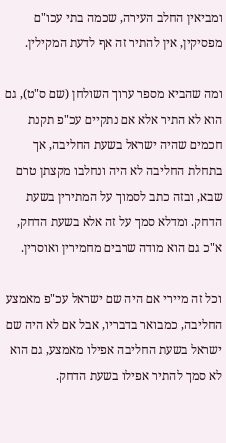ומביאין החלב העירה, שכמה בתי עכו"ם מפסיקין, אין להתיר זה אף לדעת המקילין.

ומה שהביא מספר ערוך השולחן (שם ס"ט), גם הוא לא התיר אלא אם נתקיים עכ"פ תקנת חכמים שהיה ישראל בשעת החליבה, אך בתחלת החליבה לא היה ונחלבו מקצתן טרם שבא, ובזה כתב לסמוך על המתירין בשעת הדחק. ומדלא סמך על זה אלא בשעת הדחק, א"כ גם הוא מודה שרבים מחמירין ואוסרין.

וכל זה מיירי אם היה שם ישראל עכ"פ מאמצע החליבה, כמבואר בדבריו, אבל אם לא היה שם ישראל בשעת החליבה אפילו מאמצע, גם הוא לא סמך להתיר אפילו בשעת הדחק.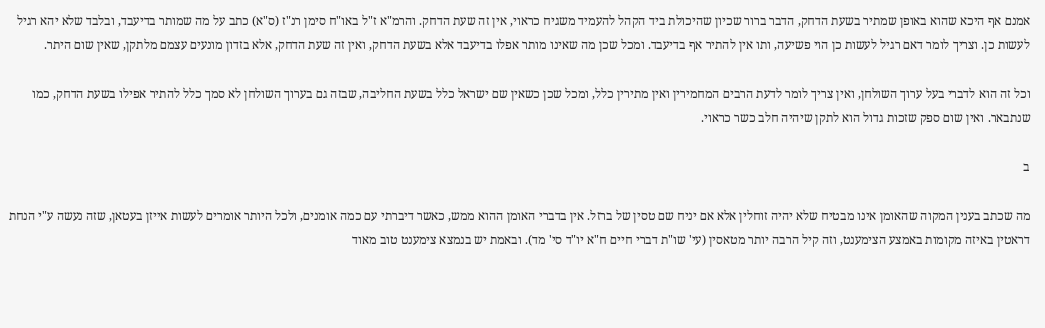אמנם אף היכא שהוא באופן שמתיר בשעת הדחק, הדבר ברור שכיון שהיכולת ביד הקהל להעמיד משגיח כראוי, אין זה שעת הדחק. והרמ"א ז"ל באו"ח סימן רנ"ז (ס"א) כתב על מה שמותר בדיעבד, ובלבד שלא יהא רגיל לעשות כן. וצריך לומר דאם רגיל לעשות כן הוי פשיעה, ותו אין להתיר אף בדיעבד. ומכל שכן מה שאינו מותר אפלו בדיעבד אלא בשעת הדחק, ואין זה שעת הדחק, אלא בזדון מונעים עצמם מלתקן, שאין שום היתר.

וכל זה הוא לדברי בעל ערוך השולחן, ואין צריך לומר לדעת הרבים המחמירין ואין מתירין כלל, ומכל שכן כשאין שם ישראל כלל בשעת החליבה, שבזה גם בערוך השולחן לא סמך כלל להתיר אפילו בשעת הדחק, כמו שנתבאר. ואין שום ספק שזכות גדול הוא לתקן שיהיה חלב כשר כראוי.

ב

מה שכתב בענין המקוה שהאומן אינו מבטיח שלא יהיה זוחלין אלא אם יניח שם טסין של ברזל. אין בדברי האומן ההוא ממש, כאשר דיברתי עם כמה אומנים, ולכל היותר אומרים לעשות אייזן בעטאן, שזה נעשה ע"י הנחת דראטין באיזה מקומות באמצע הצימענט, וזה קיל הרבה יותר מטאסין (עי' שו"ת דברי חיים ח"א יו"ד סי' מד). ובאמת יש בנמצא צימענט טוב מאוד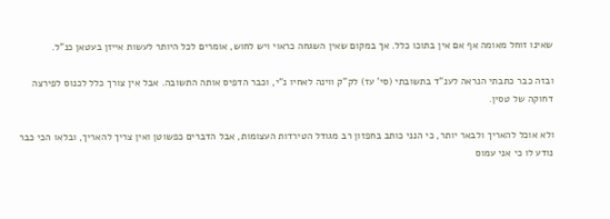שאינו זוחל מאומה אף אם אין בתוכו כלל. אך במקום שאין השגחה כראוי ויש לחוש, אומרים לכל היותר לעשות אייזן בעטאן כנ"ל.

ובזה כבר כתבתי הנראה לענ"ד בתשובתי (סי' עז) לק"ק ווינה לאחיו נ"י, וכבר הדפיס אותה התשובה. אבל אין צורך כלל לכנוס לפירצה דחוקה של טסין.

ולא אוכל להאריך ולבאר יותר, כי הנני כותב בחפזון רב מגודל הטירדות העצומות, אבל הדברים כפשוטן ואין צריך להאריך, ובלאו הכי כבר נודע לו כי אני עמוס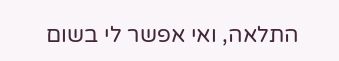התלאה, ואי אפשר לי בשום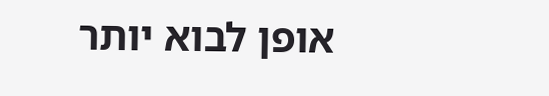אופן לבוא יותר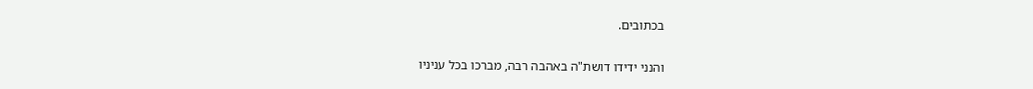בכתובים.

והנני ידידו דושת"ה באהבה רבה, מברכו בכל עניניו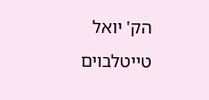הק' יואל טייטלבוים